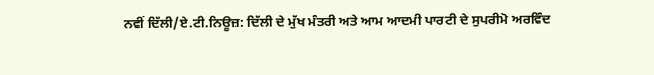ਨਵੀਂ ਦਿੱਲੀ/ਏ.ਟੀ.ਨਿਊਜ਼: ਦਿੱਲੀ ਦੇ ਮੁੱਖ ਮੰਤਰੀ ਅਤੇ ਆਮ ਆਦਮੀ ਪਾਰਟੀ ਦੇ ਸੁਪਰੀਮੋ ਅਰਵਿੰਦ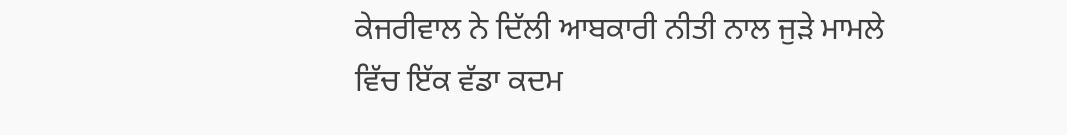ਕੇਜਰੀਵਾਲ ਨੇ ਦਿੱਲੀ ਆਬਕਾਰੀ ਨੀਤੀ ਨਾਲ ਜੁੜੇ ਮਾਮਲੇ ਵਿੱਚ ਇੱਕ ਵੱਡਾ ਕਦਮ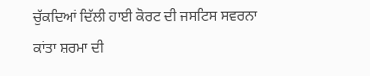ਚੁੱਕਦਿਆਂ ਦਿੱਲੀ ਹਾਈ ਕੋਰਟ ਦੀ ਜਸਟਿਸ ਸਵਰਨਾ ਕਾਂਤਾ ਸ਼ਰਮਾ ਦੀ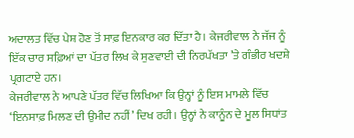ਅਦਾਲਤ ਵਿੱਚ ਪੇਸ਼ ਹੋਣ ਤੋਂ ਸਾਫ਼ ਇਨਕਾਰ ਕਰ ਦਿੱਤਾ ਹੈ। ਕੇਜਰੀਵਾਲ ਨੇ ਜੱਜ ਨੂੰ ਇੱਕ ਚਾਰ ਸਫ਼ਿਆਂ ਦਾ ਪੱਤਰ ਲਿਖ ਕੇ ਸੁਣਵਾਈ ਦੀ ਨਿਰਪੱਖਤਾ ’ਤੇ ਗੰਭੀਰ ਖਦਸ਼ੇ ਪ੍ਰਗਟਾਏ ਹਨ।
ਕੇਜਰੀਵਾਲ ਨੇ ਆਪਣੇ ਪੱਤਰ ਵਿੱਚ ਲਿਖਿਆ ਕਿ ਉਨ੍ਹਾਂ ਨੂੰ ਇਸ ਮਾਮਲੇ ਵਿੱਚ ‘ਇਨਸਾਫ਼ ਮਿਲਣ ਦੀ ਉਮੀਦ ਨਹੀਂ’ ਦਿਖ ਰਹੀ। ਉਨ੍ਹਾਂ ਨੇ ਕਾਨੂੰਨ ਦੇ ਮੂਲ ਸਿਧਾਂਤ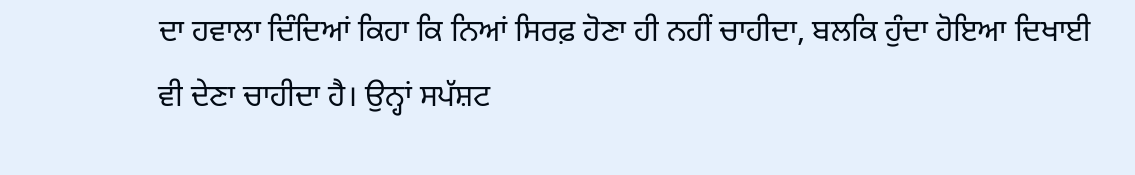ਦਾ ਹਵਾਲਾ ਦਿੰਦਿਆਂ ਕਿਹਾ ਕਿ ਨਿਆਂ ਸਿਰਫ਼ ਹੋਣਾ ਹੀ ਨਹੀਂ ਚਾਹੀਦਾ, ਬਲਕਿ ਹੁੰਦਾ ਹੋਇਆ ਦਿਖਾਈ ਵੀ ਦੇਣਾ ਚਾਹੀਦਾ ਹੈ। ਉਨ੍ਹਾਂ ਸਪੱਸ਼ਟ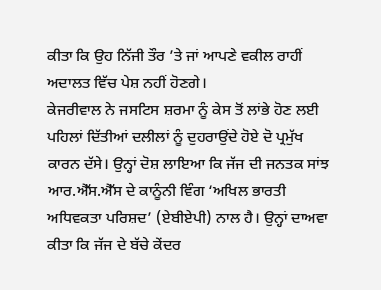ਕੀਤਾ ਕਿ ਉਹ ਨਿੱਜੀ ਤੌਰ ’ਤੇ ਜਾਂ ਆਪਣੇ ਵਕੀਲ ਰਾਹੀਂ ਅਦਾਲਤ ਵਿੱਚ ਪੇਸ਼ ਨਹੀਂ ਹੋਣਗੇ।
ਕੇਜਰੀਵਾਲ ਨੇ ਜਸਟਿਸ ਸ਼ਰਮਾ ਨੂੰ ਕੇਸ ਤੋਂ ਲਾਂਭੇ ਹੋਣ ਲਈ ਪਹਿਲਾਂ ਦਿੱਤੀਆਂ ਦਲੀਲਾਂ ਨੂੰ ਦੁਹਰਾਉਂਦੇ ਹੋਏ ਦੋ ਪ੍ਰਮੁੱਖ ਕਾਰਨ ਦੱਸੇ। ਉਨ੍ਹਾਂ ਦੋਸ਼ ਲਾਇਆ ਕਿ ਜੱਜ ਦੀ ਜਨਤਕ ਸਾਂਝ ਆਰ.ਐੱਸ.ਐੱਸ ਦੇ ਕਾਨੂੰਨੀ ਵਿੰਗ ‘ਅਖਿਲ ਭਾਰਤੀ ਅਧਿਵਕਤਾ ਪਰਿਸ਼ਦ’ (ਏਬੀਏਪੀ) ਨਾਲ ਹੈ। ਉਨ੍ਹਾਂ ਦਾਅਵਾ ਕੀਤਾ ਕਿ ਜੱਜ ਦੇ ਬੱਚੇ ਕੇਂਦਰ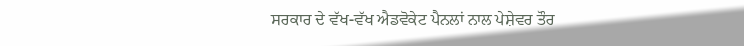ਸਰਕਾਰ ਦੇ ਵੱਖ-ਵੱਖ ਐਡਵੋਕੇਟ ਪੈਨਲਾਂ ਨਾਲ ਪੇਸ਼ੇਵਰ ਤੌਰ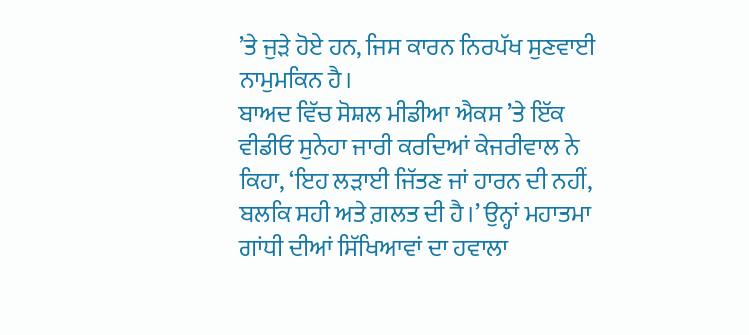’ਤੇ ਜੁੜੇ ਹੋਏ ਹਨ, ਜਿਸ ਕਾਰਨ ਨਿਰਪੱਖ ਸੁਣਵਾਈ ਨਾਮੁਮਕਿਨ ਹੈ।
ਬਾਅਦ ਵਿੱਚ ਸੋਸ਼ਲ ਮੀਡੀਆ ਐਕਸ ’ਤੇ ਇੱਕ ਵੀਡੀਓ ਸੁਨੇਹਾ ਜਾਰੀ ਕਰਦਿਆਂ ਕੇਜਰੀਵਾਲ ਨੇ ਕਿਹਾ, ‘ਇਹ ਲੜਾਈ ਜਿੱਤਣ ਜਾਂ ਹਾਰਨ ਦੀ ਨਹੀਂ, ਬਲਕਿ ਸਹੀ ਅਤੇ ਗ਼ਲਤ ਦੀ ਹੈ।’ ਉਨ੍ਹਾਂ ਮਹਾਤਮਾ ਗਾਂਧੀ ਦੀਆਂ ਸਿੱਖਿਆਵਾਂ ਦਾ ਹਵਾਲਾ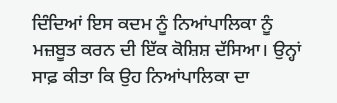ਦਿੰਦਿਆਂ ਇਸ ਕਦਮ ਨੂੰ ਨਿਆਂਪਾਲਿਕਾ ਨੂੰ ਮਜ਼ਬੂਤ ਕਰਨ ਦੀ ਇੱਕ ਕੋਸ਼ਿਸ਼ ਦੱਸਿਆ। ਉਨ੍ਹਾਂ ਸਾਫ਼ ਕੀਤਾ ਕਿ ਉਹ ਨਿਆਂਪਾਲਿਕਾ ਦਾ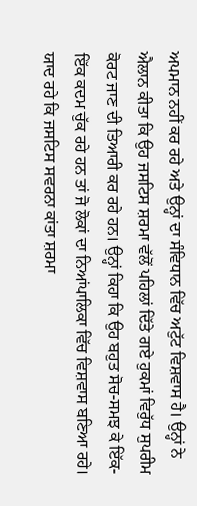ਅਪਮਾਨ ਨਹੀਂ ਕਰ ਰਹੇ ਅਤੇ ਉਨ੍ਹਾਂ ਦਾ ਸੰਵਿਧਾਨ ਵਿੱਚ ਅਟੁੱਟ ਵਿਸ਼ਵਾਸ ਹੈ। ਉਨ੍ਹਾਂ ਨੇ ਐਲਾਨ ਕੀਤਾ ਕਿ ਉਹ ਜਸਟਿਸ ਸ਼ਰਮਾ ਵੱਲੋਂ ਪਹਿਲਾਂ ਦਿੱਤੇ ਗਏ ਹੁਕਮਾਂ ਵਿਰੁੱਧ ਸੁਪਰੀਮ ਕੋਰਟ ਜਾਣ ਦੀ ਤਿਆਰੀ ਕਰ ਰਹੇ ਹਨ। ਉਨ੍ਹਾਂ ਕਿਹਾ ਕਿ ਉਹ ਬਹੁਤ ਸੋਚ-ਸਮਝ ਕੇ ਇੱਕ-ਇੱਕ ਕਦਮ ਚੁੱਕ ਰਹੇ ਹਨ ਤਾਂ ਜੋ ਲੋਕਾਂ ਦਾ ਨਿਆਂਪਾਲਿਕਾ ਵਿੱਚ ਵਿਸ਼ਵਾਸ ਬਣਿਆ ਰਹੇ।
ਯਾਦ ਰਹੇ ਕਿ ਜਸਟਿਸ ਸਵਰਨਾ ਕਾਂਤਾ ਸ਼ਰਮਾ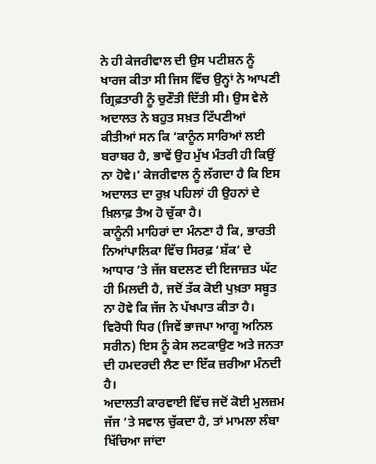ਨੇ ਹੀ ਕੇਜਰੀਵਾਲ ਦੀ ਉਸ ਪਟੀਸ਼ਨ ਨੂੰ ਖਾਰਜ ਕੀਤਾ ਸੀ ਜਿਸ ਵਿੱਚ ਉਨ੍ਹਾਂ ਨੇ ਆਪਣੀ ਗ੍ਰਿਫ਼ਤਾਰੀ ਨੂੰ ਚੁਣੌਤੀ ਦਿੱਤੀ ਸੀ। ਉਸ ਵੇਲੇ ਅਦਾਲਤ ਨੇ ਬਹੁਤ ਸਖ਼ਤ ਟਿੱਪਣੀਆਂ ਕੀਤੀਆਂ ਸਨ ਕਿ ‘ਕਾਨੂੰਨ ਸਾਰਿਆਂ ਲਈ ਬਰਾਬਰ ਹੈ, ਭਾਵੇਂ ਉਹ ਮੁੱਖ ਮੰਤਰੀ ਹੀ ਕਿਉਂ ਨਾ ਹੋਵੇ।’ ਕੇਜਰੀਵਾਲ ਨੂੰ ਲੱਗਦਾ ਹੈ ਕਿ ਇਸ ਅਦਾਲਤ ਦਾ ਰੁਖ਼ ਪਹਿਲਾਂ ਹੀ ਉਹਨਾਂ ਦੇ ਖ਼ਿਲਾਫ਼ ਤੈਅ ਹੋ ਚੁੱਕਾ ਹੈ।
ਕਾਨੂੰਨੀ ਮਾਹਿਰਾਂ ਦਾ ਮੰਨਣਾ ਹੈ ਕਿ, ਭਾਰਤੀ ਨਿਆਂਪਾਲਿਕਾ ਵਿੱਚ ਸਿਰਫ਼ ‘ਸ਼ੱਕ’ ਦੇ ਆਧਾਰ ’ਤੇ ਜੱਜ ਬਦਲਣ ਦੀ ਇਜਾਜ਼ਤ ਘੱਟ ਹੀ ਮਿਲਦੀ ਹੈ, ਜਦੋਂ ਤੱਕ ਕੋਈ ਪੁਖ਼ਤਾ ਸਬੂਤ ਨਾ ਹੋਵੇ ਕਿ ਜੱਜ ਨੇ ਪੱਖਪਾਤ ਕੀਤਾ ਹੈ। ਵਿਰੋਧੀ ਧਿਰ (ਜਿਵੇਂ ਭਾਜਪਾ ਆਗੂ ਅਨਿਲ ਸਰੀਨ) ਇਸ ਨੂੰ ਕੇਸ ਲਟਕਾਉਣ ਅਤੇ ਜਨਤਾ ਦੀ ਹਮਦਰਦੀ ਲੈਣ ਦਾ ਇੱਕ ਜ਼ਰੀਆ ਮੰਨਦੀ ਹੈ।
ਅਦਾਲਤੀ ਕਾਰਵਾਈ ਵਿੱਚ ਜਦੋਂ ਕੋਈ ਮੁਲਜ਼ਮ ਜੱਜ ’ਤੇ ਸਵਾਲ ਚੁੱਕਦਾ ਹੈ, ਤਾਂ ਮਾਮਲਾ ਲੰਬਾ ਖਿੱਚਿਆ ਜਾਂਦਾ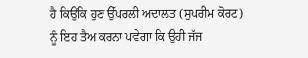ਹੈ ਕਿਉਂਕਿ ਹੁਣ ਉੱਪਰਲੀ ਅਦਾਲਤ (ਸੁਪਰੀਮ ਕੋਰਟ) ਨੂੰ ਇਹ ਤੈਅ ਕਰਨਾ ਪਵੇਗਾ ਕਿ ਉਹੀ ਜੱਜ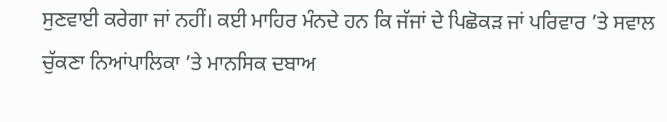ਸੁਣਵਾਈ ਕਰੇਗਾ ਜਾਂ ਨਹੀਂ। ਕਈ ਮਾਹਿਰ ਮੰਨਦੇ ਹਨ ਕਿ ਜੱਜਾਂ ਦੇ ਪਿਛੋਕੜ ਜਾਂ ਪਰਿਵਾਰ ’ਤੇ ਸਵਾਲ ਚੁੱਕਣਾ ਨਿਆਂਪਾਲਿਕਾ ’ਤੇ ਮਾਨਸਿਕ ਦਬਾਅ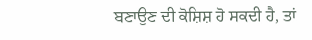ਬਣਾਉਣ ਦੀ ਕੋਸ਼ਿਸ਼ ਹੋ ਸਕਦੀ ਹੈ, ਤਾਂ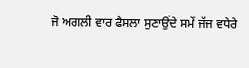ਜੋ ਅਗਲੀ ਵਾਰ ਫੈਸਲਾ ਸੁਣਾਉਂਦੇ ਸਮੇਂ ਜੱਜ ਵਧੇਰੇ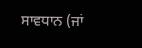ਸਾਵਧਾਨ (ਜਾਂ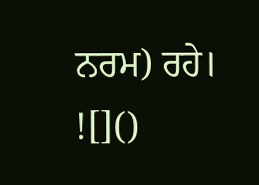ਨਰਮ) ਰਹੇ।
![]()